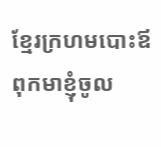ខ្មែរក្រហមបោះឪពុកមាខ្ញុំចូល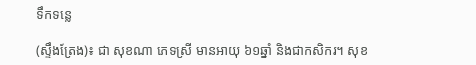ទឹកទន្លេ

(ស្ទឹងត្រែង)៖ ជា សុខណា ភេទស្រី មានអាយុ ៦១ឆ្នាំ និងជាកសិករ។ សុខ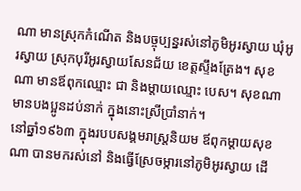ណា មានស្រុកកំណើត និងបច្ចុប្បន្នរស់នៅភូមិអូរស្វាយ ឃុំអូរស្វាយ ស្រុកបុរីអូរស្វាយសែនជ័យ ខេត្តស្ទឹងត្រែង។ សុខណា មានឪពុកឈ្មោះ ជា និងម្ដាយឈ្មោះ បេស។ សុខណា មានបងប្អូនដប់នាក់ ក្នុងនោះស្រីប្រាំនាក់។
នៅឆ្នាំ១៩៦៣ ក្នុងរបបសង្គមរាស្ត្រនិយម ឪពុកម្ដាយសុខណា បានមករស់នៅ និងធ្វើស្រែចម្ការនៅភូមិអូរស្វាយ ដើ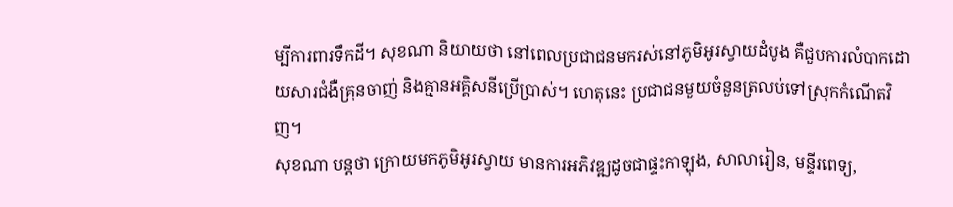ម្បីការពារទឹកដី។ សុខណា និយាយថា នៅពេលប្រជាជនមករស់នៅភូមិអូរស្វាយដំបូង គឺជួបការលំបាកដោយសារជំងឺគ្រុនចាញ់ និងគ្មានអគ្គិសនីប្រើប្រាស់។ ហេតុនេះ ប្រជាជនមួយចំនួនត្រលប់ទៅស្រុកកំណើតវិញ។
សុខណា បន្តថា ក្រោយមកភូមិអូរស្វាយ មានការអភិវឌ្ឍដូចជាផ្ទះកាឡុង, សាលារៀន, មន្ទីរពេទ្យ,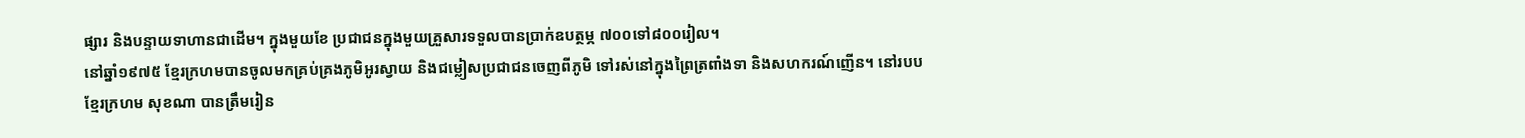ផ្សារ និងបន្ទាយទាហានជាដើម។ ក្នុងមួយខែ ប្រជាជនក្នុងមួយគ្រួសារទទួលបានប្រាក់ឧបត្ថម្ភ ៧០០ទៅ៨០០រៀល។
នៅឆ្នាំ១៩៧៥ ខ្មែរក្រហមបានចូលមកគ្រប់គ្រងភូមិអូរស្វាយ និងជម្លៀសប្រជាជនចេញពីភូមិ ទៅរស់នៅក្នុងព្រៃត្រពាំងទា និងសហករណ៍ញើន។ នៅរបបខ្មែរក្រហម សុខណា បានត្រឹមរៀន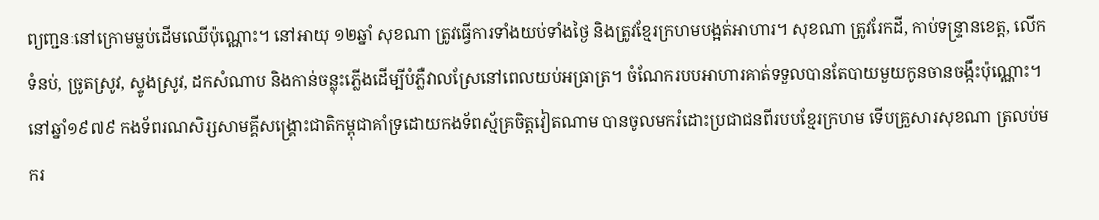ព្យញ្ជនៈនៅក្រោមម្លប់ដើមឈើប៉ុណ្ណោះ។ នៅអាយុ ១២ឆ្នាំ សុខណា ត្រូវធ្វើការទាំងយប់ទាំងថ្ងៃ និងត្រូវខ្មែរក្រហមបង្អត់អាហារ។ សុខណា ត្រូវរែកដី, កាប់ទន្ទ្រានខេត្ត, លើកទំនប់, ច្រូតស្រូវ, ស្ទូងស្រូវ, ដកសំណាប និងកាន់ចន្លុះភ្លើងដើម្បីបំភ្លឺវាលស្រែនៅពេលយប់អធ្រាត្រ។ ចំណែករបបអាហារគាត់ទទួលបានតែបាយមួយកូនចានចង្កឹះប៉ុណ្ណោះ។
នៅឆ្នាំ១៩៧៩ កងទ័ពរណសិរ្សសាមគ្គីសង្គ្រោះជាតិកម្ពុជាគាំទ្រដោយកងទ័ពស្ម័គ្រចិត្តវៀតណាម បានចូលមករំដោះប្រជាជនពីរបបខ្មែរក្រហម ទើបគ្រួសារសុខណា ត្រលប់មករ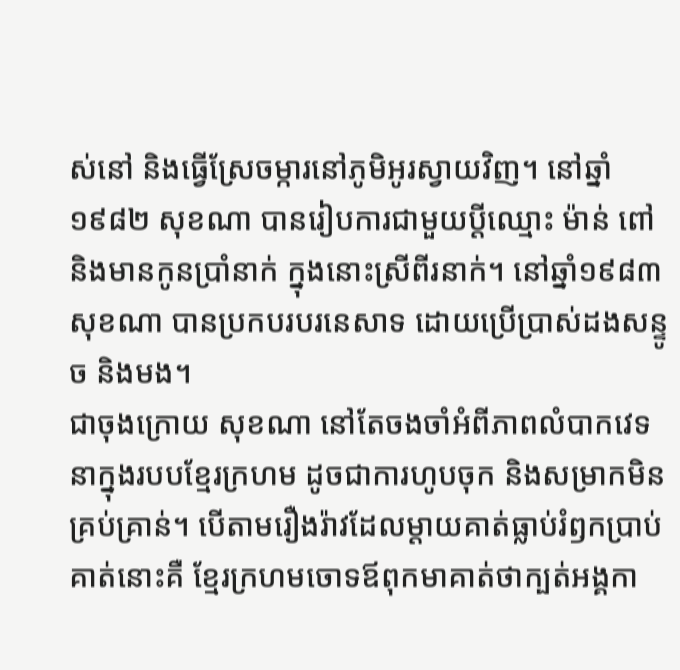ស់នៅ និងធ្វើស្រែចម្ការនៅភូមិអូរស្វាយវិញ។ នៅឆ្នាំ១៩៨២ សុខណា បានរៀបការជាមួយប្តីឈ្មោះ ម៉ាន់ ពៅ និងមានកូនប្រាំនាក់ ក្នុងនោះស្រីពីរនាក់។ នៅឆ្នាំ១៩៨៣ សុខណា បានប្រកបរបរនេសាទ ដោយប្រើប្រាស់ដងសន្ទូច និងមង។
ជាចុងក្រោយ សុខណា នៅតែចងចាំអំពីភាពលំបាកវេទនាក្នុងរបបខ្មែរក្រហម ដូចជាការហូបចុក និងសម្រាកមិនគ្រប់គ្រាន់។ បើតាមរឿងរ៉ាវដែលម្ដាយគាត់ធ្លាប់រំឭកប្រាប់គាត់នោះគឺ ខ្មែរក្រហមចោទឪពុកមាគាត់ថាក្បត់អង្គកា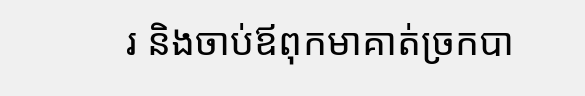រ និងចាប់ឪពុកមាគាត់ច្រកបា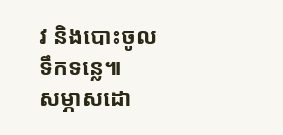វ និងបោះចូលទឹកទន្លេ៕
សម្ភាសដោ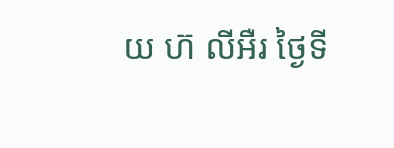យ ហ៊ លីអឺរ ថ្ងៃទី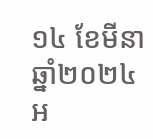១៤ ខែមីនា ឆ្នាំ២០២៤
អ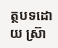ត្ថបទដោយ ស្រ៊ា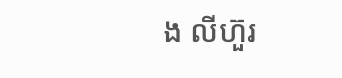ង លីហ៊ួរ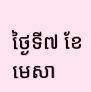ថ្ងៃទី៧ ខែមេសា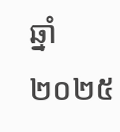ឆ្នាំ២០២៥